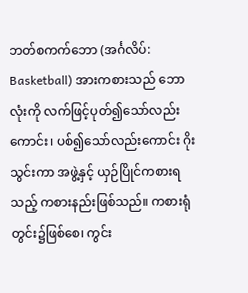ဘတ်စကက်ဘော (အင်္ဂလိပ်: Basketball) အားကစားသည် ဘောလုံးကို လက်ဖြင့်ပုတ်၍သော်လည်းကောင်း၊ ပစ်၍သော်လည်းကောင်း ဂိုးသွင်းကာ အဖွဲ့နှင့် ယှဉ်ပြိုင်ကစားရသည့် ကစားနည်းဖြစ်သည်။ ကစားရုံတွင်း၌ဖြစ်စေ၊ ကွင်း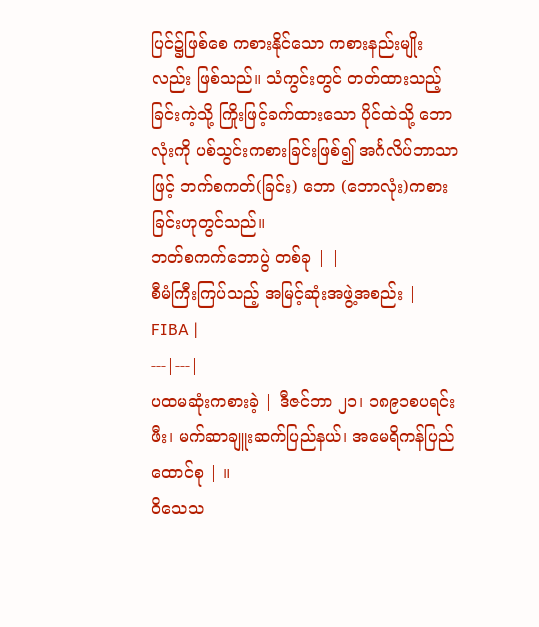ပြင်၌ဖြစ်စေ ကစားနိုင်သော ကစားနည်းမျိုးလည်း ဖြစ်သည်။ သံကွင်းတွင် တတ်ထားသည့် ခြင်းကဲ့သို့ ကြိုးဖြင့်ခက်ထားသော ပိုင်ထဲသို့ ဘောလုံးကို ပစ်သွင်းကစားခြင်းဖြစ်၍ အင်္ဂလိပ်ဘာသာဖြင့် ဘက်စကတ်(ခြင်း) ဘော (ဘောလုံး)ကစားခြင်းဟုတွင်သည်။
ဘတ်စကက်ဘောပွဲ တစ်ခု | |
စီမံကြီးကြပ်သည့် အမြင့်ဆုံးအဖွဲ့အစည်း | FIBA |
---|---|
ပထမဆုံးကစားခဲ့ | ဒီဇင်ဘာ ၂၁၊ ၁၈၉၁စပရင်းဖီး၊ မက်ဆာချူးဆက်ပြည်နယ်၊ အမေရိကန်ပြည်ထောင်စု | ။
ဝိသေသ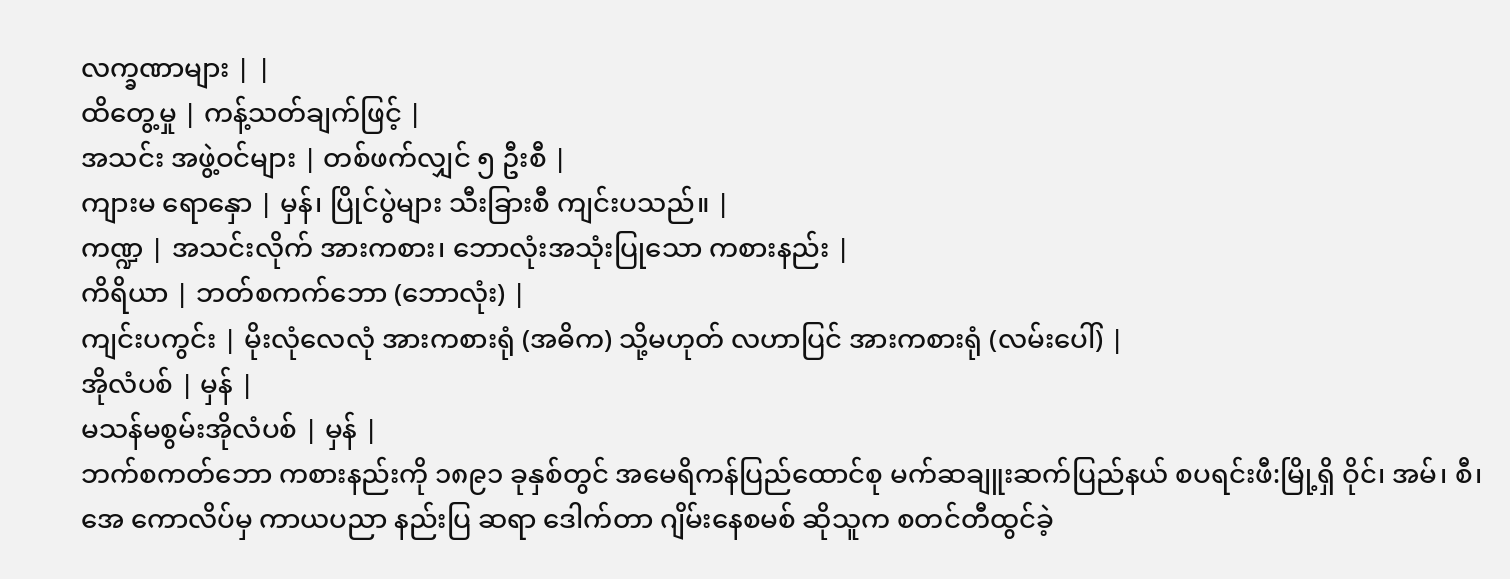လက္ခဏာများ | |
ထိတွေ့မှု | ကန့်သတ်ချက်ဖြင့် |
အသင်း အဖွဲ့ဝင်များ | တစ်ဖက်လျှင် ၅ ဦးစီ |
ကျားမ ရောနှော | မှန်၊ ပြိုင်ပွဲများ သီးခြားစီ ကျင်းပသည်။ |
ကဏ္ဍ | အသင်းလိုက် အားကစား၊ ဘောလုံးအသုံးပြုသော ကစားနည်း |
ကိရိယာ | ဘတ်စကက်ဘော (ဘောလုံး) |
ကျင်းပကွင်း | မိုးလုံလေလုံ အားကစားရုံ (အဓိက) သို့မဟုတ် လဟာပြင် အားကစားရုံ (လမ်းပေါ်) |
အိုလံပစ် | မှန် |
မသန်မစွမ်းအိုလံပစ် | မှန် |
ဘက်စကတ်ဘော ကစားနည်းကို ၁၈၉၁ ခုနှစ်တွင် အမေရိကန်ပြည်ထောင်စု မက်ဆချူးဆက်ပြည်နယ် စပရင်းဖီ:မြို့ရှိ ဝိုင်၊ အမ်၊ စီ၊ အေ ကောလိပ်မှ ကာယပညာ နည်းပြ ဆရာ ဒေါက်တာ ဂျိမ်းနေစမစ် ဆိုသူက စတင်တီထွင်ခဲ့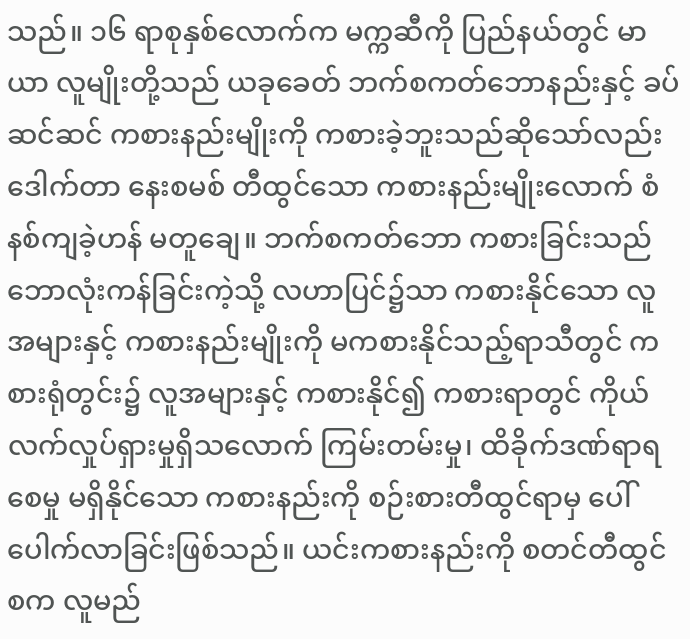သည်။ ၁၆ ရာစုနှစ်လောက်က မက္ကဆီကို ပြည်နယ်တွင် မာယာ လူမျိုးတို့သည် ယခုခေတ် ဘက်စကတ်ဘောနည်းနှင့် ခပ်ဆင်ဆင် ကစားနည်းမျိုးကို ကစားခဲ့ဘူးသည်ဆိုသော်လည်း ဒေါက်တာ နေးစမစ် တီထွင်သော ကစားနည်းမျိုးလောက် စံနစ်ကျခဲ့ဟန် မတူချေ။ ဘက်စကတ်ဘော ကစားခြင်းသည် ဘောလုံးကန်ခြင်းကဲ့သို့ လဟာပြင်၌သာ ကစားနိုင်သော လူအများနှင့် ကစားနည်းမျိုးကို မကစားနိုင်သည့်ရာသီတွင် ကစားရုံတွင်း၌ လူအများနှင့် ကစားနိုင်၍ ကစားရာတွင် ကိုယ်လက်လှုပ်ရှားမှုရှိသလောက် ကြမ်းတမ်းမှု၊ ထိခိုက်ဒဏ်ရာရစေမှု မရှိနိုင်သော ကစားနည်းကို စဉ်းစားတီထွင်ရာမှ ပေါ်ပေါက်လာခြင်းဖြစ်သည်။ ယင်းကစားနည်းကို စတင်တီထွင်စက လူမည်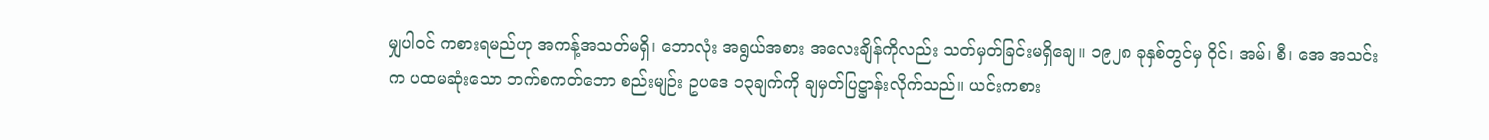မျှပါဝင် ကစားရမည်ဟု အကန့်အသတ်မရှိ၊ ဘောလုံး အရွယ်အစား အလေးချိန်ကိုလည်း သတ်မှတ်ခြင်းမရှိချေ။ ၁၉၂၈ ခုနှစ်တွင်မှ ဝိုင်၊ အမ်၊ စီ၊ အေ အသင်းက ပထမဆုံးသော ဘက်စကတ်ဘော စည်းမျဉ်း ဥပဒေ ၁၃ချက်ကို ချမှတ်ပြဋ္ဌာန်းလိုက်သည်။ ယင်းကစား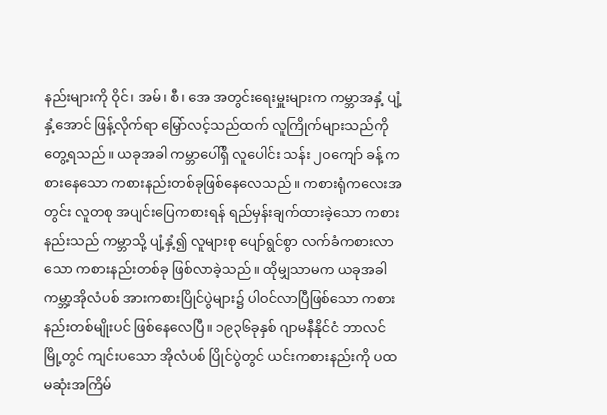နည်းများကို ဝိုင်၊ အမ်၊ စီ၊ အေ အတွင်းရေးမှူးများက ကမ္ဘာအနှံ့ ပျံ့နှံ့အောင် ဖြန့်လိုက်ရာ မြှော်လင့်သည်ထက် လူကြိုက်များသည်ကို တွေ့ရသည်။ ယခုအခါ ကမ္ဘာပေါ်ရှိ လူပေါင်း သန်း ၂၀ကျော် ခန့် ကစားနေသော ကစားနည်းတစ်ခုဖြစ်နေလေသည်။ ကစားရုံကလေးအတွင်း လူတစု အပျင်းပြေကစားရန် ရည်မှန်းချက်ထားခဲ့သော ကစားနည်းသည် ကမ္ဘာသို့ ပျံ့နှံ့၍ လူများစု ပျော်ရွင်စွာ လက်ခံကစားလာသော ကစားနည်းတစ်ခု ဖြစ်လာခဲ့သည်။ ထိုမျှသာမက ယခုအခါ ကမ္ဘာ့အိုလံပစ် အားကစားပြိုင်ပွဲများ၌ ပါဝင်လာပြီဖြစ်သော ကစားနည်းတစ်မျိုးပင် ဖြစ်နေလေပြီ။ ၁၉၃၆ခုနှစ် ဂျာမနီနိုင်ငံ ဘာလင်မြို့တွင် ကျင်းပသော အိုလံပစ် ပြိုင်ပွဲတွင် ယင်းကစားနည်းကို ပထမဆုံးအကြိမ်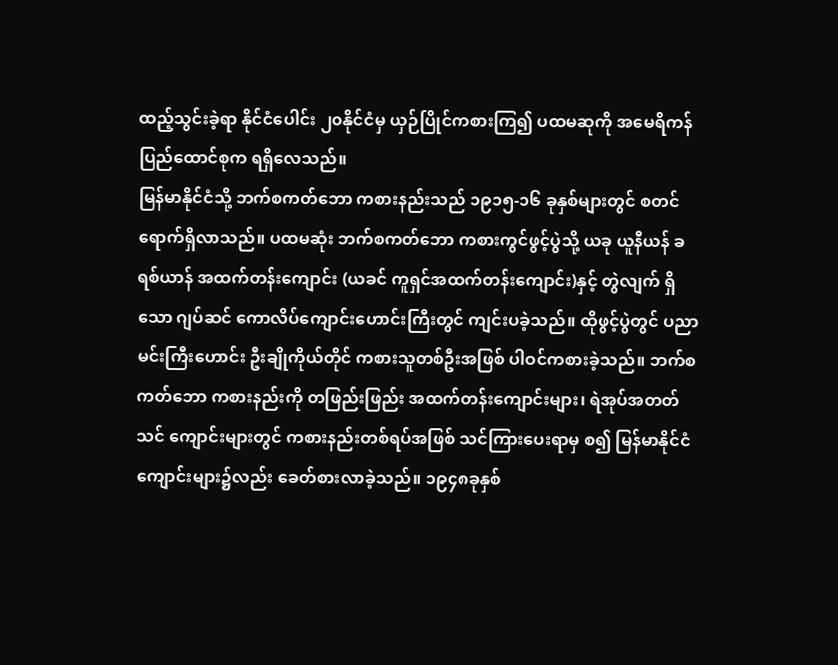ထည့်သွင်းခဲ့ရာ နိုင်ငံပေါင်း ၂၀နိုင်ငံမှ ယှဉ်ပြိုင်ကစားကြ၍ ပထမဆုကို အမေရိကန်ပြည်ထောင်စုက ရရှိလေသည်။
မြန်မာနိုင်ငံသို့ ဘက်စကတ်ဘော ကစားနည်းသည် ၁၉၁၅-၁၆ ခုနှစ်များတွင် စတင်ရောက်ရှိလာသည်။ ပထမဆုံး ဘက်စကတ်ဘော ကစားကွင်ဖွင့်ပွဲသို့ ယခု ယူနီယန် ခရစ်ယာန် အထက်တန်းကျောင်း (ယခင် ကူရှင်အထက်တန်းကျောင်း)နှင့် တွဲလျက် ရှိသော ဂျပ်ဆင် ကောလိပ်ကျောင်းဟောင်းကြီးတွင် ကျင်းပခဲ့သည်။ ထိုဖွင့်ပွဲတွင် ပညာမင်းကြီးဟောင်း ဦးချိုကိုယ်တိုင် ကစားသူတစ်ဦးအဖြစ် ပါဝင်ကစားခဲ့သည်။ ဘက်စကတ်ဘော ကစားနည်းကို တဖြည်းဖြည်း အထက်တန်းကျောင်းများ၊ ရဲအုပ်အတတ်သင် ကျောင်းများတွင် ကစားနည်းတစ်ရပ်အဖြစ် သင်ကြားပေးရာမှ စ၍ မြန်မာနိုင်ငံ ကျောင်းများ၌လည်း ခေတ်စားလာခဲ့သည်။ ၁၉၄၈ခုနှစ်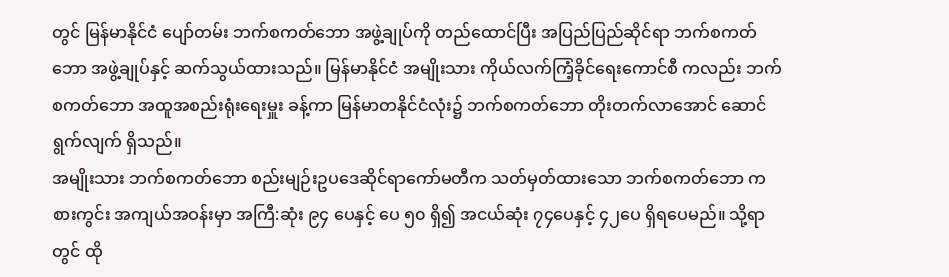တွင် မြန်မာနိုင်ငံ ပျော်တမ်း ဘက်စကတ်ဘော အဖွဲ့ချုပ်ကို တည်ထောင်ပြီး အပြည်ပြည်ဆိုင်ရာ ဘက်စကတ်ဘော အဖွဲ့ချုပ်နှင့် ဆက်သွယ်ထားသည်။ မြန်မာနိုင်ငံ အမျိုးသား ကိုယ်လက်ကြံ့ခိုင်ရေးကောင်စီ ကလည်း ဘက်စကတ်ဘော အထူအစည်းရုံးရေးမှူး ခန့်ကာ မြန်မာတနိုင်ငံလုံး၌ ဘက်စကတ်ဘော တိုးတက်လာအောင် ဆောင်ရွက်လျက် ရှိသည်။
အမျိုးသား ဘက်စကတ်ဘော စည်းမျဉ်းဥပဒေဆိုင်ရာကော်မတီက သတ်မှတ်ထားသော ဘက်စကတ်ဘော ကစားကွင်း အကျယ်အဝန်းမှာ အကြီ:ဆုံး ၉၄ ပေနှင့် ပေ ၅၀ ရှိ၍ အငယ်ဆုံး ၇၄ပေနှင့် ၄၂ပေ ရှိရပေမည်။ သို့ရာတွင် ထို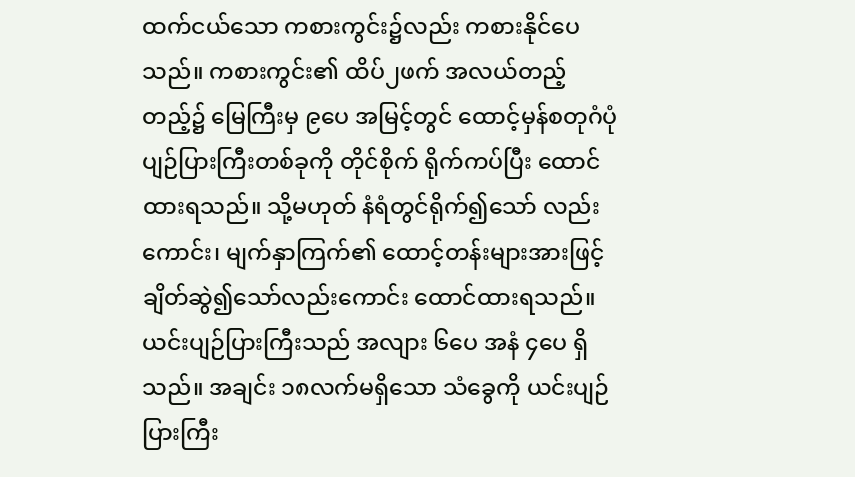ထက်ငယ်သော ကစားကွင်း၌လည်း ကစားနိုင်ပေသည်။ ကစားကွင်း၏ ထိပ်၂ဖက် အလယ်တည့်တည့်၌ မြေကြီးမှ ၉ပေ အမြင့်တွင် ထောင့်မှန်စတုဂံပုံ ပျဉ်ပြားကြီးတစ်ခုကို တိုင်စိုက် ရိုက်ကပ်ပြီး ထောင်ထားရသည်။ သို့မဟုတ် နံရံတွင်ရိုက်၍သော် လည်းကောင်း၊ မျက်နှာကြက်၏ ထောင့်တန်းများအားဖြင့် ချိတ်ဆွဲ၍သော်လည်းကောင်း ထောင်ထားရသည်။ ယင်းပျဉ်ပြားကြီးသည် အလျား ၆ပေ အနံ ၄ပေ ရှိသည်။ အချင်း ၁၈လက်မရှိသော သံခွေကို ယင်းပျဉ်ပြားကြီး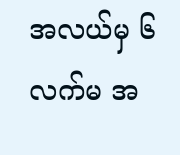အလယ်မှ ၆လက်မ အ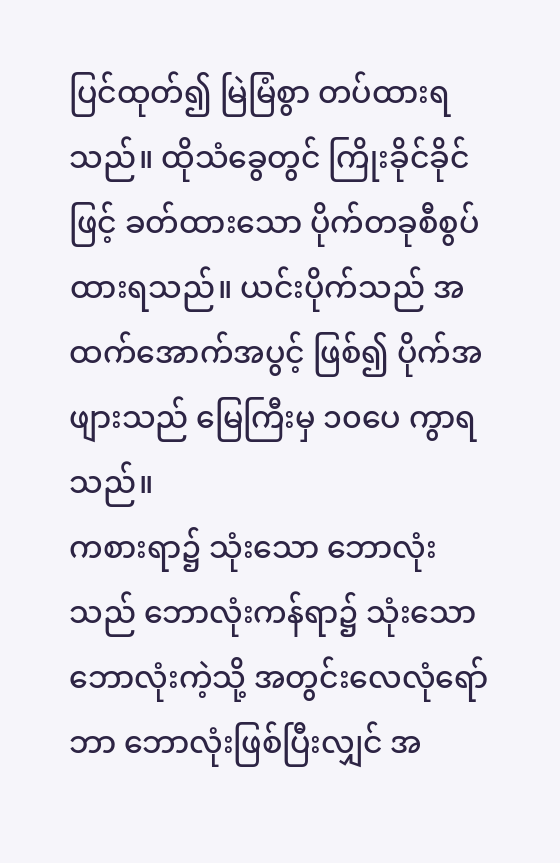ပြင်ထုတ်၍ မြဲမြံစွာ တပ်ထားရသည်။ ထိုသံခွေတွင် ကြိုးခိုင်ခိုင်ဖြင့် ခတ်ထားသော ပိုက်တခုစီစွပ်ထားရသည်။ ယင်းပိုက်သည် အထက်အောက်အပွင့် ဖြစ်၍ ပိုက်အဖျားသည် မြေကြီးမှ ၁၀ပေ ကွာရသည်။
ကစားရာ၌ သုံးသော ဘောလုံးသည် ဘောလုံးကန်ရာ၌ သုံးသော ဘောလုံးကဲ့သို့ အတွင်းလေလုံရော်ဘာ ဘောလုံးဖြစ်ပြီးလျှင် အ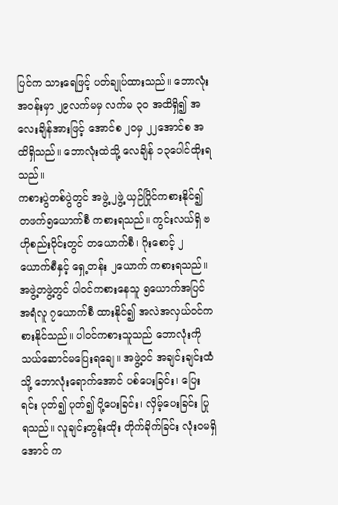ပြင်က သားရေဖြင့် ပတ်ချုပ်ထားသည်။ ဘောလုံးအဝန်းမှာ ၂၉လက်မမှ လက်မ ၃၀ အထိရှိ၍ အလေးချိန်အားဖြင့် အောင်စ ၂၀မှ ၂၂အောင်စ အထိရှိသည်။ ဘောလုံးထဲသို့ လေချိန် ၁၃ပေါင်ထိုးရသည်။
ကစားပွဲတစ်ပွဲတွင် အဖွဲ့ ၂ဖွဲ့ ယှဉ်ပြိုင်ကစားနိုင်၍ တဖက်၅ယောက်စီ ကစားရသည်။ ကွင်းလယ်ရှိ ဗဟိုစည်းဝိုင်းတွင် တယောက်စီ၊ ဂိုးစောင့် ၂ယောက်စီနှင့် ရှေ့တန်း ၂ယောက် ကစားရသည်။ အဖွဲ့တဖွဲ့တွင် ပါဝင်ကစားနေသူ ၅ယောက်အပြင် အရံလူ ၇ယောက်စီ ထားနိုင်၍ အလဲအလှယ်ဝင်ကစားနိုင်သည်။ ပါဝင်ကစားသူသည် ဘောလုံးကို သယ်ဆောင်မပြေးရချေ။ အဖွဲ့ဝင် အချင်းချင်းထံသို့ ဘောလုံးရောက်အောင် ပစ်ပေးခြင်း၊ ပြေးရင်း ပုတ်၍ ပုတ်၍ ပို့ပေးခြင်း၊ လှိမ့်ပေးခြင်း ပြုရသည်။ လူချင်းတွန်းထိုး တိုက်ခိုက်ခြင်း လုံးဝမရှိအောင် က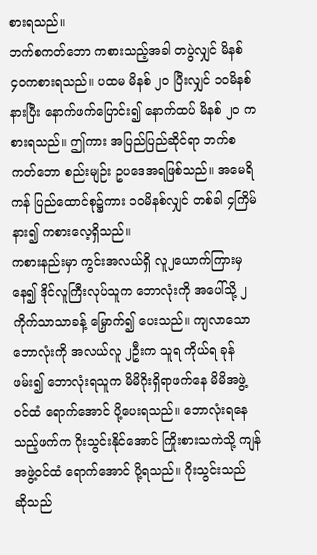စားရသည်။
ဘက်စကတ်ဘော ကစားသည့်အခါ တပွဲလျှင် မိနစ် ၄၀ကစားရသည်။ ပထမ မိနစ် ၂၀ ပြီးလျှင် ၁၀မိနစ်နားပြီး နောက်ဖက်ပြောင်း၍ နောက်ထပ် မိနစ် ၂၀ ကစားရသည်။ ဤကား အပြည်ပြည်ဆိုင်ရာ ဘက်စကတ်ဘော စည်းမျဉ်း ဥပဒေအရဖြစ်သည်။ အမေရိကန် ပြည်ထောင်စု၌ကား ၁၀မိနစ်လျှင် တစ်ခါ ၄ကြိမ်နား၍ ကစားလေ့ရှိသည်။
ကစားနည်းမှာ ကွင်းအလယ်ရှိ လူ၂ယောက်ကြားမှ နေ၍ ဒိုင်လူကြီးလုပ်သူက ဘောလုံးကို အပေါ်သို့ ၂ကိုက်သာသာခန့် မြှောက်၍ ပေးသည်။ ကျလာသော ဘောလုံးကို အလယ်လူ ၂ဦးက သူရ ကိုယ်ရ ခုန်ဖမ်း၍ ဘောလုံးရသူက မိမိဂိုးရှိရာဖက်နေ မိမိအဖွဲ့ဝင်ထံ ရောက်အောင် ပို့ပေးရသည်။ ဘောလုံးရနေသည့်ဖက်က ဂိုးသွင်းနိုင်အောင် ကြိုးစားသကဲသို့ ကျန်အဖွဲ့ဝင်ထံ ရောက်အောင် ပို့ရသည်။ ဂိုးသွင်းသည် ဆိုသည်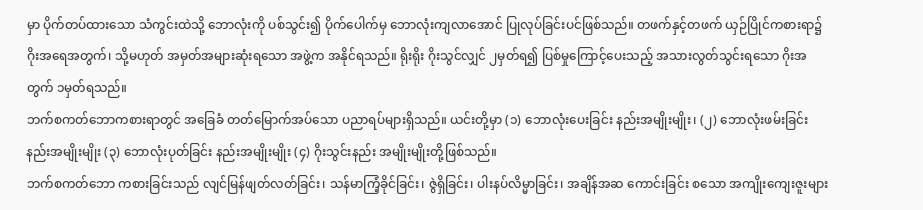မှာ ပိုက်တပ်ထားသော သံကွင်းထဲသို့ ဘောလုံးကို ပစ်သွင်း၍ ပိုက်ပေါက်မှ ဘောလုံးကျလာအောင် ပြုလုပ်ခြင်းပင်ဖြစ်သည်။ တဖက်နှင့်တဖက် ယှဉ်ပြိုင်ကစားရာ၌ ဂိုးအရေအတွက်၊ သို့မဟုတ် အမှတ်အများဆုံးရသော အဖွဲ့က အနိုင်ရသည်။ ရိုးရိုး ဂိုးသွင်လျှင် ၂မှတ်ရ၍ ပြစ်မှုကြောင့်ပေးသည့် အသားလွတ်သွင်းရသော ဂိုးအတွက် ၁မှတ်ရသည်။
ဘက်စကတ်ဘောကစားရာတွင် အခြေခံ တတ်မြောက်အပ်သော ပညာရပ်များရှိသည်။ ယင်းတို့မှာ (၁) ဘောလုံးပေးခြင်း နည်းအမျိုးမျိုး၊ (၂) ဘောလုံးဖမ်းခြင်း နည်းအမျိုးမျိုး (၃) ဘောလုံးပုတ်ခြင်း နည်းအမျိုးမျိုး (၄) ဂိုးသွင်းနည်း အမျိုးမျိုးတို့ဖြစ်သည်။
ဘက်စကတ်ဘော ကစားခြင်းသည် လျင်မြန်ဖျတ်လတ်ခြင်း၊ သန်မာကြံ့ခိုင်ခြင်း၊ ဇွဲရှိခြင်း၊ ပါးနပ်လိမ္မာခြင်း၊ အချိန်အဆ ကောင်းခြင်း စသော အကျိုးကျေးဇူးများ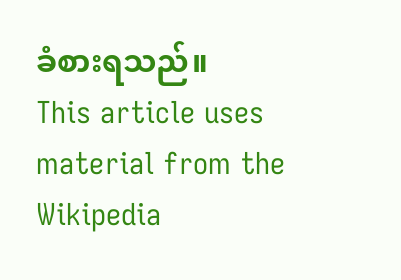ခံစားရသည်။
This article uses material from the Wikipedia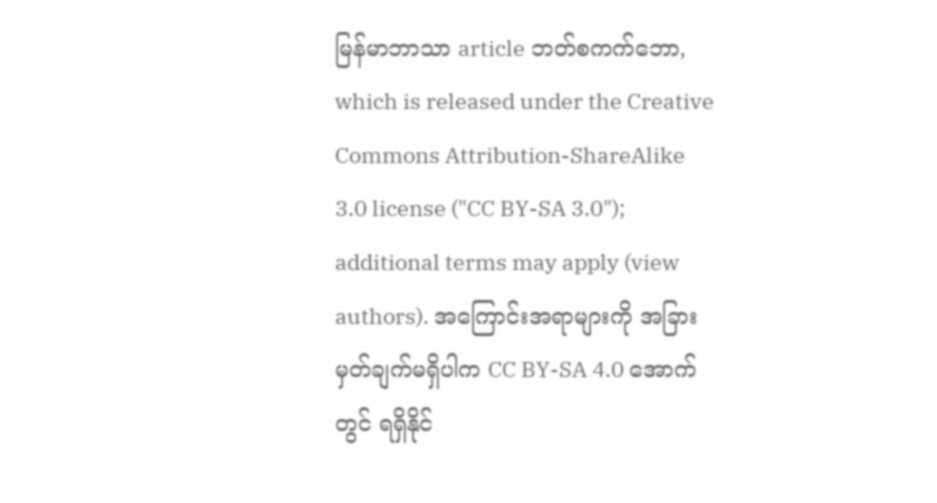မြန်မာဘာသာ article ဘတ်စကက်ဘော, which is released under the Creative Commons Attribution-ShareAlike 3.0 license ("CC BY-SA 3.0"); additional terms may apply (view authors). အကြောင်းအရာများကို အခြားမှတ်ချက်မရှိပါက CC BY-SA 4.0 အောက်တွင် ရရှိနိုင်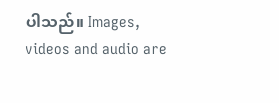ပါသည်။ Images, videos and audio are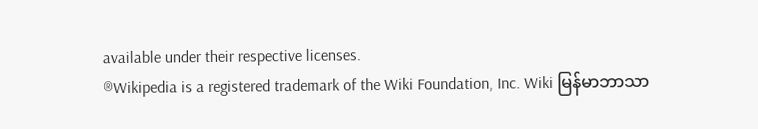available under their respective licenses.
®Wikipedia is a registered trademark of the Wiki Foundation, Inc. Wiki မြန်မာဘာသာ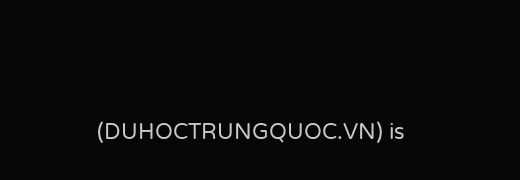(DUHOCTRUNGQUOC.VN) is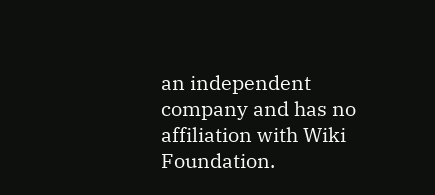an independent company and has no affiliation with Wiki Foundation.